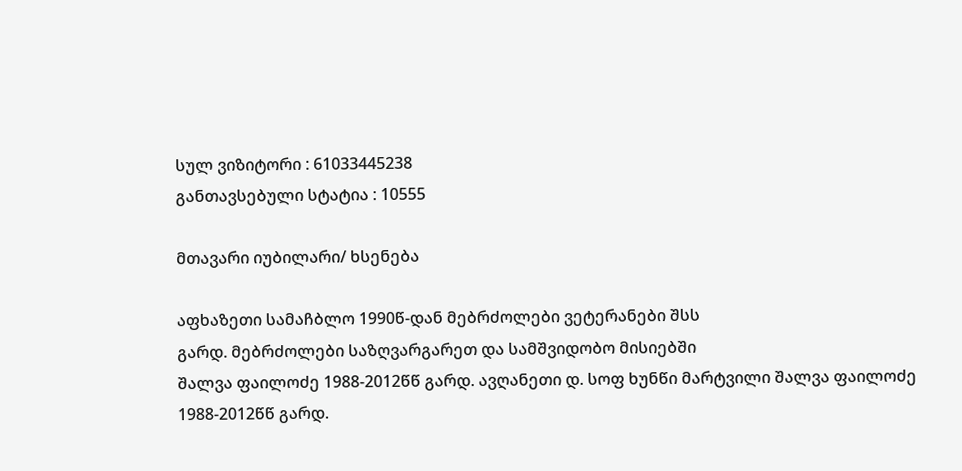სულ ვიზიტორი : 61033445238
განთავსებული სტატია : 10555

მთავარი იუბილარი/ ხსენება

აფხაზეთი სამაჩბლო 1990წ-დან მებრძოლები ვეტერანები შსს
გარდ. მებრძოლები საზღვარგარეთ და სამშვიდობო მისიებში
შალვა ფაილოძე 1988-2012წწ გარდ. ავღანეთი დ. სოფ ხუნწი მარტვილი შალვა ფაილოძე 1988-2012წწ გარდ.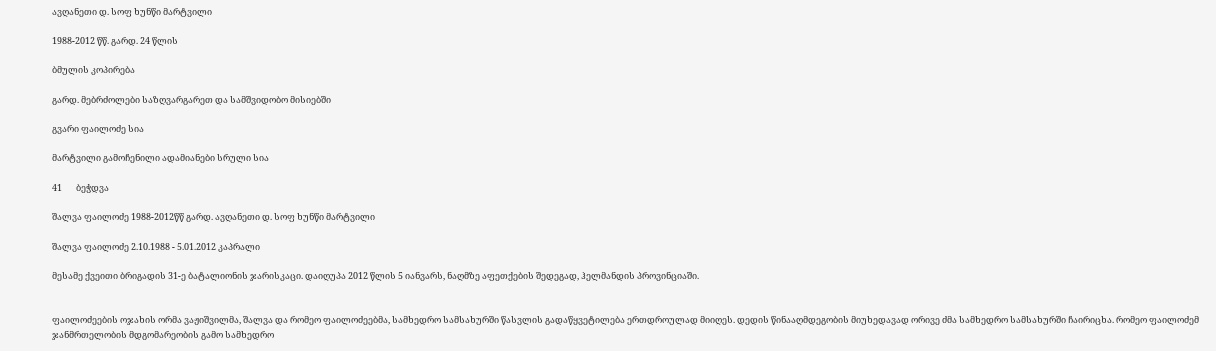ავღანეთი დ. სოფ ხუნწი მარტვილი

1988-2012 წწ. გარდ. 24 წლის

ბმულის კოპირება

გარდ. მებრძოლები საზღვარგარეთ და სამშვიდობო მისიებში

გვარი ფაილოძე სია

მარტვილი გამოჩენილი ადამიანები სრული სია

41       ბეჭდვა

შალვა ფაილოძე 1988-2012წწ გარდ. ავღანეთი დ. სოფ ხუნწი მარტვილი

შალვა ფაილოძე 2.10.1988 - 5.01.2012 კაპრალი

მესამე ქვეითი ბრიგადის 31-ე ბატალიონის ჯარისკაცი. დაიღუპა 2012 წლის 5 იანვარს, ნაღმზე აფეთქების შედეგად, ჰელმანდის პროვინციაში.


ფაილოძეების ოჯახის ორმა ვაჟიშვილმა, შალვა და რომეო ფაილოძეებმა, სამხედრო სამსახურში წასვლის გადაწყვეტილება ერთდროულად მიიღეს. დედის წინააღმდეგობის მიუხედავად ორივე ძმა სამხედრო სამსახურში ჩაირიცხა. რომეო ფაილოძემ ჯანმრთელობის მდგომარეობის გამო სამხედრო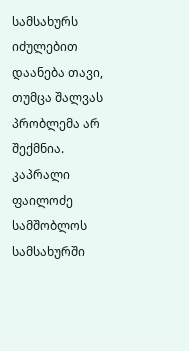სამსახურს იძულებით დაანება თავი, თუმცა შალვას პრობლემა არ შექმნია. კაპრალი ფაილოძე სამშობლოს სამსახურში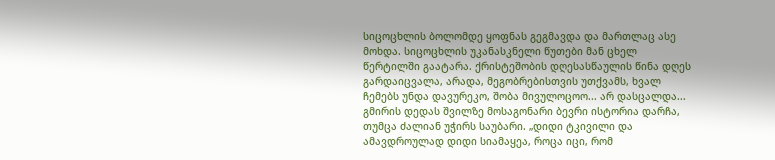სიცოცხლის ბოლომდე ყოფნას გეგმავდა და მართლაც ასე მოხდა. სიცოცხლის უკანასკნელი წუთები მან ცხელ წერტილში გაატარა. ქრისტეშობის დღესასწაულის წინა დღეს გარდაიცვალა, არადა, მეგობრებისთვის უთქვამს, ხვალ ჩემებს უნდა დავურეკო, შობა მივულოცოო... არ დასცალდა... გმირის დედას შვილზე მოსაგონარი ბევრი ისტორია დარჩა, თუმცა ძალიან უჭირს საუბარი. „დიდი ტკივილი და ამავდროულად დიდი სიამაყეა, როცა იცი, რომ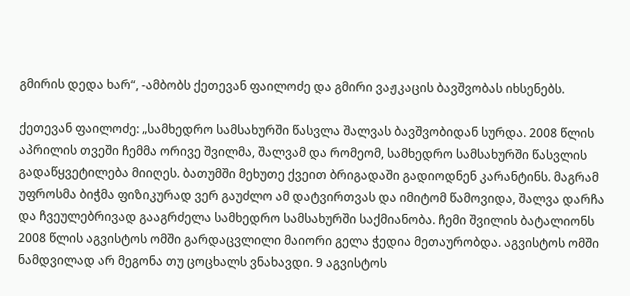გმირის დედა ხარ“, -ამბობს ქეთევან ფაილოძე და გმირი ვაჟკაცის ბავშვობას იხსენებს.

ქეთევან ფაილოძე: „სამხედრო სამსახურში წასვლა შალვას ბავშვობიდან სურდა. 2008 წლის აპრილის თვეში ჩემმა ორივე შვილმა, შალვამ და რომეომ, სამხედრო სამსახურში წასვლის გადაწყვეტილება მიიღეს. ბათუმში მეხუთე ქვეით ბრიგადაში გადიოდნენ კარანტინს. მაგრამ უფროსმა ბიჭმა ფიზიკურად ვერ გაუძლო ამ დატვირთვას და იმიტომ წამოვიდა, შალვა დარჩა და ჩვეულებრივად გააგრძელა სამხედრო სამსახურში საქმიანობა. ჩემი შვილის ბატალიონს 2008 წლის აგვისტოს ომში გარდაცვლილი მაიორი გელა ჭედია მეთაურობდა. აგვისტოს ომში ნამდვილად არ მეგონა თუ ცოცხალს ვნახავდი. 9 აგვისტოს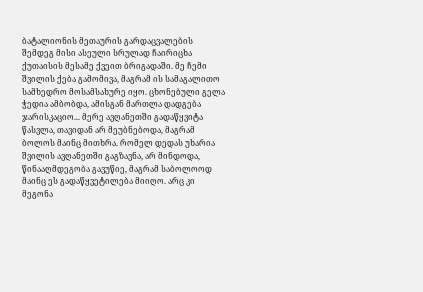ბატალიონის მეთაურის გარდაცვალების შემდეგ მისი ასეული სრულად ჩაირიცხა ქუთაისის მესამე ქვეით ბრიგადაში. მე ჩემი შვილის ქება გამომივა, მაგრამ ის სამაგალითო სამხედრო მოსამსახურე იყო. ცხონებული გელა ჭედია ამბობდა, ამისგან მართლა დადგება ჯარისკაციო... მერე ავღანეთში გადაწყვიტა წასვლა, თავიდან არ მეუბნებოდა, მაგრამ ბოლოს მაინც მითხრა. რომელ დედას უხარია შვილის ავღანეთში გაგზავნა, არ მინდოდა, წინააღმდეგობა გავუწიე, მაგრამ საბოლოოდ მაინც ეს გადაწყვეტილება მიიღო. არც კი მეგონა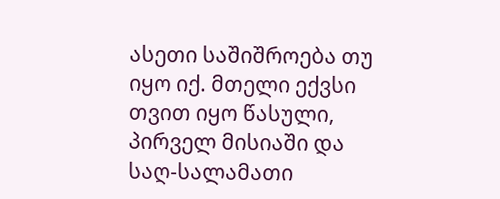ასეთი საშიშროება თუ იყო იქ. მთელი ექვსი თვით იყო წასული, პირველ მისიაში და საღ-სალამათი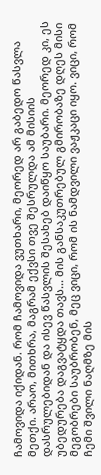ჩამოვიდა იქიდან. რომ ჩამოვიდა ვუთხარი, მეორედ არ გაბედო წასვლა მეთქი. არაო, მითხრა, მაგრამ ექვსი თვე შესრულდა ამ მისიის დასრულებიდან და ისევ წასვლის შესახებ დაიწყო საუბარი. მეორედ კი, ეს უბედურება დაგვატყდა თავს... მის განსაკუთრებულ გმირობაზე დღეს მისი მეგობრები საუბრობენ, მეც ვიცი, რომ ის ნამდვილი ვაჟკაცი იყო. ვიცი, რომ ჩემი შვილი ნაღმზე მის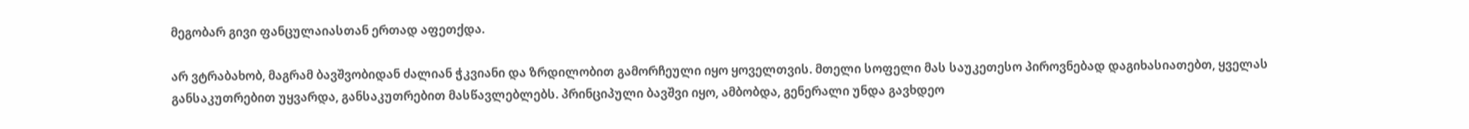მეგობარ გივი ფანცულაიასთან ერთად აფეთქდა.

არ ვტრაბახობ, მაგრამ ბავშვობიდან ძალიან ჭკვიანი და ზრდილობით გამორჩეული იყო ყოველთვის. მთელი სოფელი მას საუკეთესო პიროვნებად დაგიხასიათებთ, ყველას განსაკუთრებით უყვარდა, განსაკუთრებით მასწავლებლებს. პრინციპული ბავშვი იყო, ამბობდა, გენერალი უნდა გავხდეო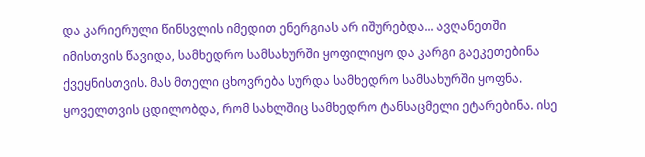და კარიერული წინსვლის იმედით ენერგიას არ იშურებდა... ავღანეთში იმისთვის წავიდა, სამხედრო სამსახურში ყოფილიყო და კარგი გაეკეთებინა ქვეყნისთვის. მას მთელი ცხოვრება სურდა სამხედრო სამსახურში ყოფნა. ყოველთვის ცდილობდა, რომ სახლშიც სამხედრო ტანსაცმელი ეტარებინა. ისე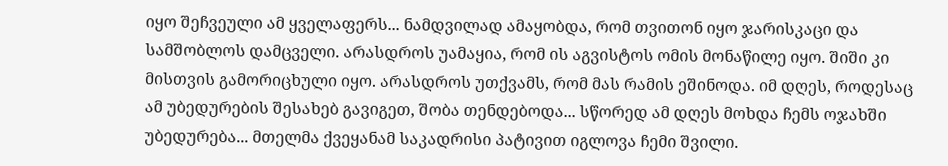იყო შეჩვეული ამ ყველაფერს... ნამდვილად ამაყობდა, რომ თვითონ იყო ჯარისკაცი და სამშობლოს დამცველი. არასდროს უამაყია, რომ ის აგვისტოს ომის მონაწილე იყო. შიში კი მისთვის გამორიცხული იყო. არასდროს უთქვამს, რომ მას რამის ეშინოდა. იმ დღეს, როდესაც ამ უბედურების შესახებ გავიგეთ, შობა თენდებოდა... სწორედ ამ დღეს მოხდა ჩემს ოჯახში უბედურება... მთელმა ქვეყანამ საკადრისი პატივით იგლოვა ჩემი შვილი.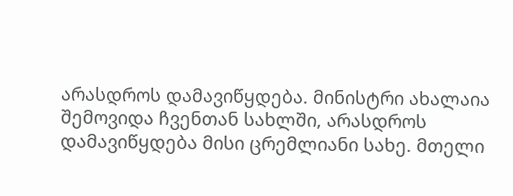არასდროს დამავიწყდება. მინისტრი ახალაია შემოვიდა ჩვენთან სახლში, არასდროს დამავიწყდება მისი ცრემლიანი სახე. მთელი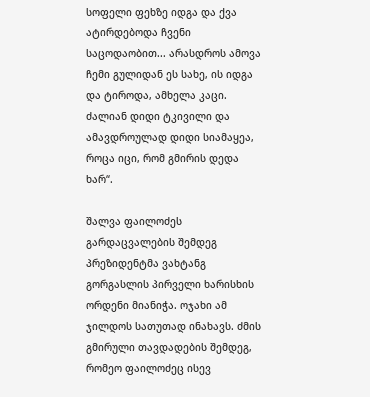სოფელი ფეხზე იდგა და ქვა ატირდებოდა ჩვენი საცოდაობით... არასდროს ამოვა ჩემი გულიდან ეს სახე, ის იდგა და ტიროდა, ამხელა კაცი. ძალიან დიდი ტკივილი და ამავდროულად დიდი სიამაყეა, როცა იცი, რომ გმირის დედა ხარ“.

შალვა ფაილოძეს გარდაცვალების შემდეგ პრეზიდენტმა ვახტანგ გორგასლის პირველი ხარისხის ორდენი მიანიჭა. ოჯახი ამ ჯილდოს სათუთად ინახავს. ძმის გმირული თავდადების შემდეგ, რომეო ფაილოძეც ისევ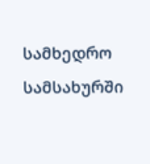სამხედრო სამსახურში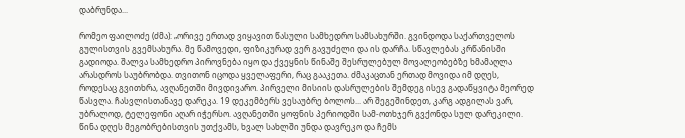დაბრუნდა...

რომეო ფაილოძე (ძმა): „ორივე ერთად ვიყავით წასული სამხედრო სამსახურში. გვინდოდა საქართველოს გულისთვის გვემსახურა. მე წამოვედი, ფიზიკურად ვერ გავუძელი და ის დარჩა. სწავლებას კრწანისში გადიოდა. შალვა სამხედრო პიროვნება იყო და ქვეყნის წინაშე შესრულებულ მოვალეობებზე ხმამაღლა არასდროს საუბრობდა. თვითონ იცოდა ყველაფერი, რაც გააკეთა. ძმაკაცთან ერთად მოვიდა იმ დღეს, როდესაც გვითხრა, ავღანეთში მივდივარო. პირველი მისიის დასრულების შემდეგ ისევ გადაწყვიტა მეორედ წასვლა. ჩასვლისთანავე დარეკა. 19 დეკემბერს ვესაუბრე ბოლოს... არ შეგეშინდეთ, კარგ ადგილას ვარ, უბრალოდ, ტელეფონი აღარ იჭერსო. ავღანეთში ყოფნის პერიოდში სამ-ოთხჯერ გვქონდა სულ დარეკილი. წინა დღეს მეგობრებისთვის უთქვამს, ხვალ სახლში უნდა დავრეკო და ჩემს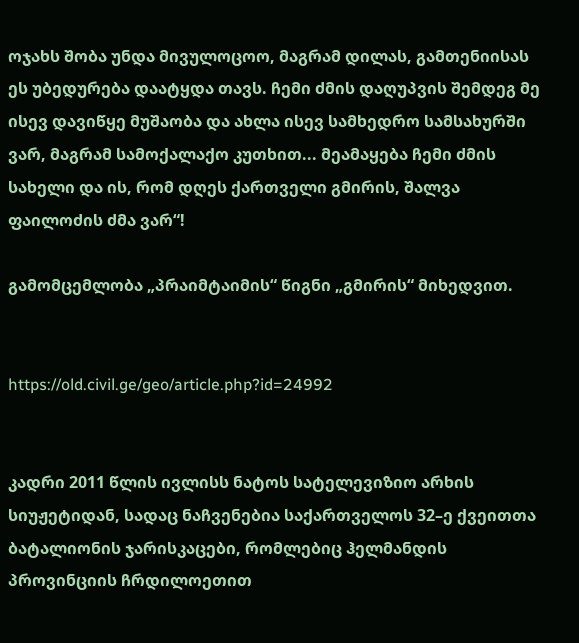ოჯახს შობა უნდა მივულოცოო, მაგრამ დილას, გამთენიისას ეს უბედურება დაატყდა თავს. ჩემი ძმის დაღუპვის შემდეგ მე ისევ დავიწყე მუშაობა და ახლა ისევ სამხედრო სამსახურში ვარ, მაგრამ სამოქალაქო კუთხით... მეამაყება ჩემი ძმის სახელი და ის, რომ დღეს ქართველი გმირის, შალვა ფაილოძის ძმა ვარ“!

გამომცემლობა „პრაიმტაიმის“ წიგნი „გმირის“ მიხედვით.


https://old.civil.ge/geo/article.php?id=24992


კადრი 2011 წლის ივლისს ნატოს სატელევიზიო არხის სიუჟეტიდან, სადაც ნაჩვენებია საქართველოს 32–ე ქვეითთა ბატალიონის ჯარისკაცები, რომლებიც ჰელმანდის პროვინციის ჩრდილოეთით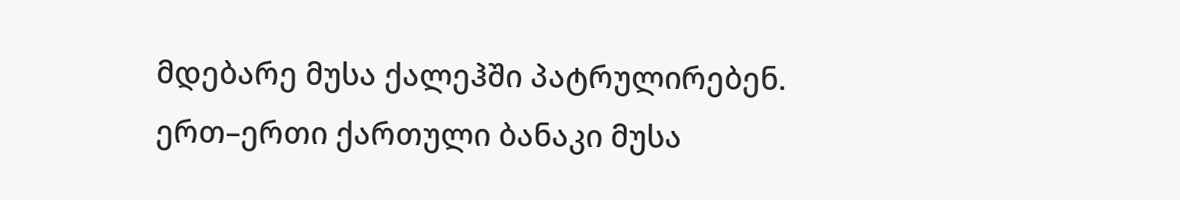მდებარე მუსა ქალეჰში პატრულირებენ. ერთ–ერთი ქართული ბანაკი მუსა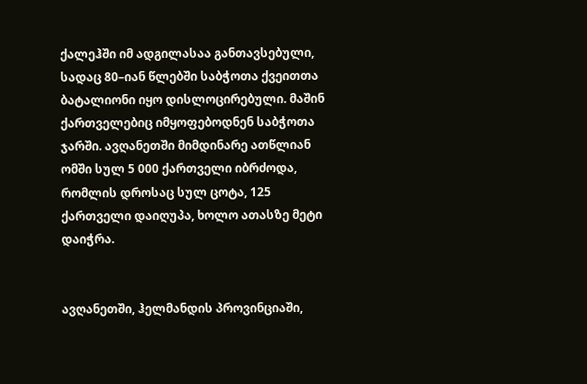ქალეჰში იმ ადგილასაა განთავსებული, სადაც 80–იან წლებში საბჭოთა ქვეითთა ბატალიონი იყო დისლოცირებული. მაშინ ქართველებიც იმყოფებოდნენ საბჭოთა ჯარში. ავღანეთში მიმდინარე ათწლიან ომში სულ 5 000 ქართველი იბრძოდა, რომლის დროსაც სულ ცოტა, 125 ქართველი დაიღუპა, ხოლო ათასზე მეტი დაიჭრა.


ავღანეთში, ჰელმანდის პროვინციაში,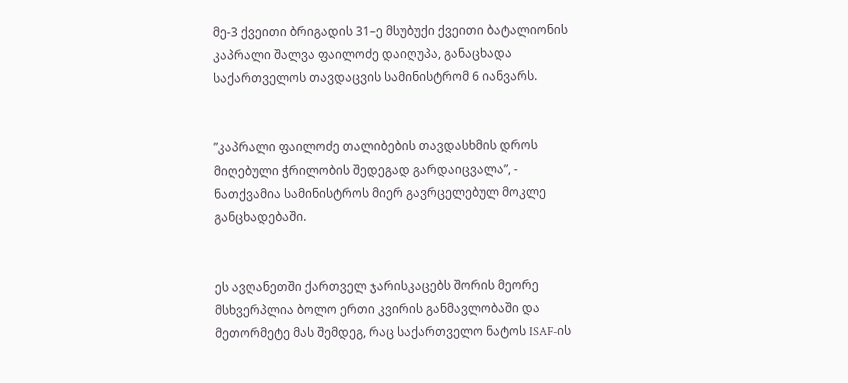მე-3 ქვეითი ბრიგადის 31–ე მსუბუქი ქვეითი ბატალიონის კაპრალი შალვა ფაილოძე დაიღუპა, განაცხადა საქართველოს თავდაცვის სამინისტრომ 6 იანვარს.


”კაპრალი ფაილოძე თალიბების თავდასხმის დროს მიღებული ჭრილობის შედეგად გარდაიცვალა”, - ნათქვამია სამინისტროს მიერ გავრცელებულ მოკლე განცხადებაში.


ეს ავღანეთში ქართველ ჯარისკაცებს შორის მეორე მსხვერპლია ბოლო ერთი კვირის განმავლობაში და მეთორმეტე მას შემდეგ, რაც საქართველო ნატოს ISAF-ის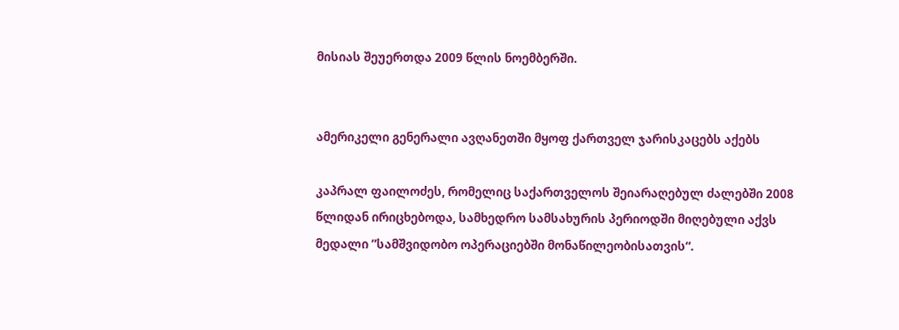მისიას შეუერთდა 2009 წლის ნოემბერში.


ამერიკელი გენერალი ავღანეთში მყოფ ქართველ ჯარისკაცებს აქებს

კაპრალ ფაილოძეს, რომელიც საქართველოს შეიარაღებულ ძალებში 2008  წლიდან ირიცხებოდა, სამხედრო სამსახურის პერიოდში მიღებული აქვს მედალი ”სამშვიდობო ოპერაციებში მონაწილეობისათვის“.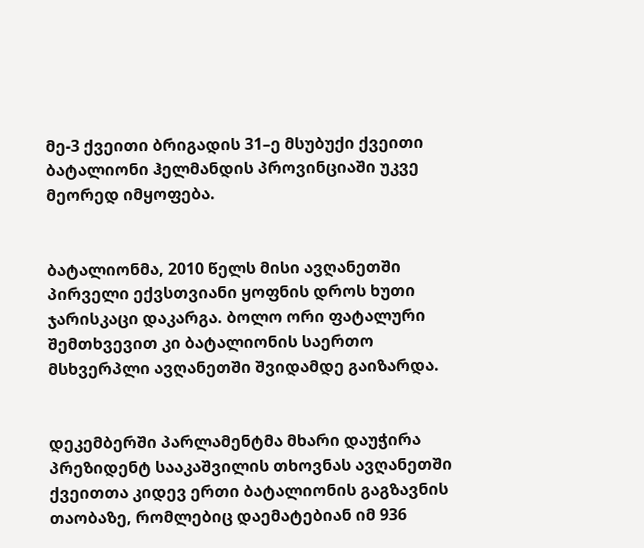მე-3 ქვეითი ბრიგადის 31–ე მსუბუქი ქვეითი ბატალიონი ჰელმანდის პროვინციაში უკვე მეორედ იმყოფება.


ბატალიონმა, 2010 წელს მისი ავღანეთში პირველი ექვსთვიანი ყოფნის დროს ხუთი ჯარისკაცი დაკარგა. ბოლო ორი ფატალური შემთხვევით კი ბატალიონის საერთო მსხვერპლი ავღანეთში შვიდამდე გაიზარდა.


დეკემბერში პარლამენტმა მხარი დაუჭირა პრეზიდენტ სააკაშვილის თხოვნას ავღანეთში ქვეითთა კიდევ ერთი ბატალიონის გაგზავნის თაობაზე, რომლებიც დაემატებიან იმ 936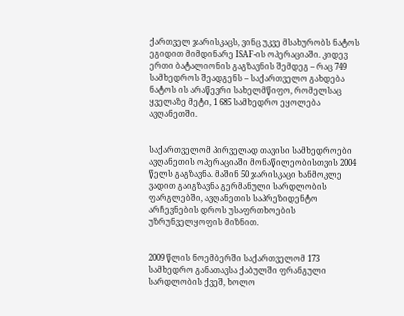ქართველ ჯარისკაცს, ვინც უკვე მსახურობს ნატოს ეგიდით მიმდინარე ISAF-ის ოპერაციაში. კიდევ ერთი ბატალიონის გაგზავნის შემდეგ – რაც 749 სამხედროს შეადგენს – საქართველო გახდება ნატოს ის არაწევრი სახელმწიფო, რომელსაც ყველაზე მეტი, 1 685 სამხედრო ეყოლება ავღანეთში.


საქართველომ პირველად თავისი სამხედროები ავღანეთის ოპერაციაში მონაწილეობისთვის 2004 წელს გაგზავნა. მაშინ 50 ჯარისკაცი ხანმოკლე ვადით გაიგზავნა გერმანული სარდლობის ფარგლებში, ავღანეთის საპრეზიდენტო არჩევნების დროს უსაფრთხოების უზრუნველყოფის მიზნით.


2009 წლის ნოემბერში საქართველომ 173 სამხედრო განათავსა ქაბულში ფრანგული სარდლობის ქვეშ, ხოლო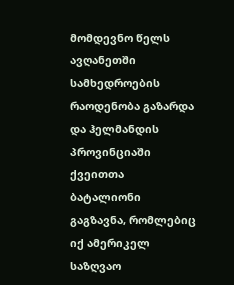მომდევნო წელს ავღანეთში სამხედროების რაოდენობა გაზარდა და ჰელმანდის პროვინციაში ქვეითთა ბატალიონი გაგზავნა, რომლებიც იქ ამერიკელ საზღვაო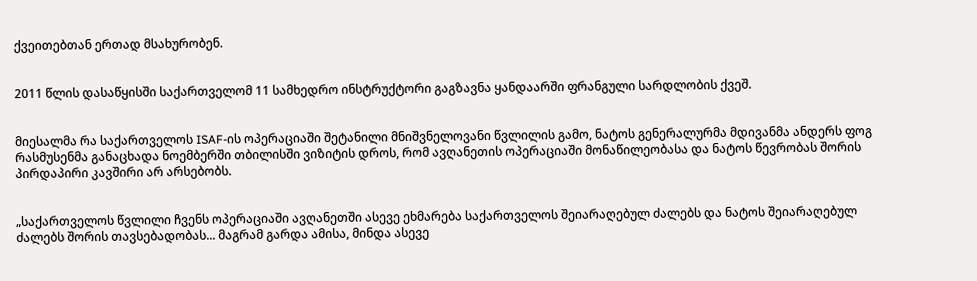ქვეითებთან ერთად მსახურობენ.


2011 წლის დასაწყისში საქართველომ 11 სამხედრო ინსტრუქტორი გაგზავნა ყანდაარში ფრანგული სარდლობის ქვეშ.


მიესალმა რა საქართველოს ISAF-ის ოპერაციაში შეტანილი მნიშვნელოვანი წვლილის გამო, ნატოს გენერალურმა მდივანმა ანდერს ფოგ რასმუსენმა განაცხადა ნოემბერში თბილისში ვიზიტის დროს, რომ ავღანეთის ოპერაციაში მონაწილეობასა და ნატოს წევრობას შორის პირდაპირი კავშირი არ არსებობს.


„საქართველოს წვლილი ჩვენს ოპერაციაში ავღანეთში ასევე ეხმარება საქართველოს შეიარაღებულ ძალებს და ნატოს შეიარაღებულ ძალებს შორის თავსებადობას... მაგრამ გარდა ამისა, მინდა ასევე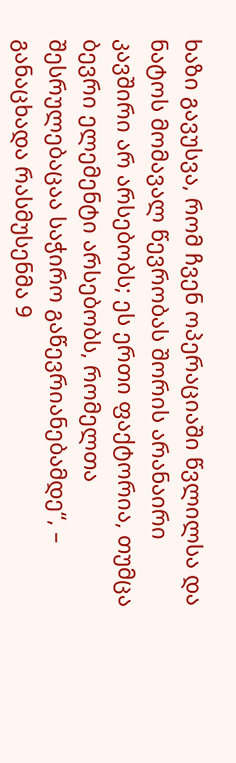ხაზი გავუსვა, რომ ჩვენ ოპერაციაში წვლილსა და ნატოს მომავალ წევრობას შორის არანაირი კავშირი არ არსებობს; ეს ერთი ფაქტორია, თუმცა ბევრი ელემენტი არსებობს, რომელთა შესრულებაცაა საჭირო გაწევრიანებამდე“, – განაცხადა რასმუსენმა 9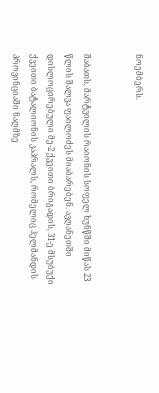ნოემბერს.


შაბათს, მარტვილის რაიონის სოფელ ხუნწში მიწას 23 წლის შალვა ფაილოძეს მიაბარებენ. ავღანეთში დისლოცირებული მე-2 ქვეითი ბრიგადის, 31-ე მსუბუქი ქვეითი ბატალიონის კაპრალს, რომელიც ჰელმანდის პროვინციაში ნაღმზე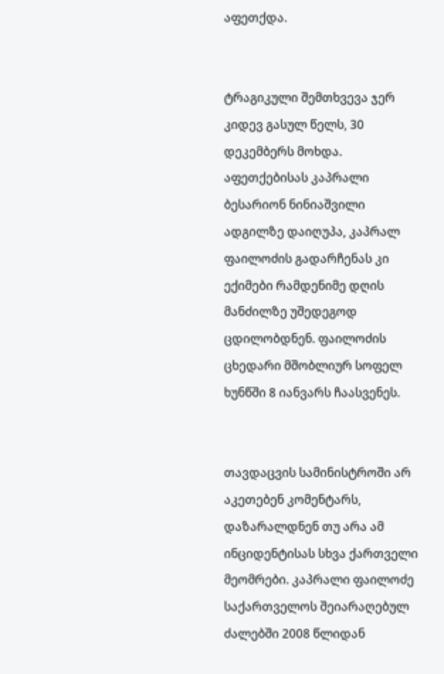აფეთქდა.


ტრაგიკული შემთხვევა ჯერ კიდევ გასულ წელს, 30 დეკემბერს მოხდა. აფეთქებისას კაპრალი ბესარიონ ნინიაშვილი ადგილზე დაიღუპა, კაპრალ ფაილოძის გადარჩენას კი ექიმები რამდენიმე დღის მანძილზე უშედეგოდ ცდილობდნენ. ფაილოძის ცხედარი მშობლიურ სოფელ ხუნწში 8 იანვარს ჩაასვენეს.


თავდაცვის სამინისტროში არ აკეთებენ კომენტარს, დაზარალდნენ თუ არა ამ ინციდენტისას სხვა ქართველი მეომრები. კაპრალი ფაილოძე საქართველოს შეიარაღებულ ძალებში 2008 წლიდან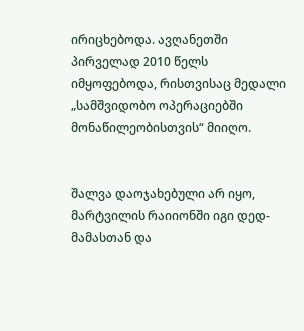ირიცხებოდა. ავღანეთში პირველად 2010 წელს იმყოფებოდა, რისთვისაც მედალი „სამშვიდობო ოპერაციებში მონაწილეობისთვის“ მიიღო.


შალვა დაოჯახებული არ იყო, მარტვილის რაიიონში იგი დედ-მამასთან და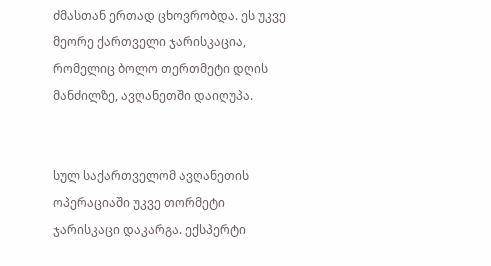ძმასთან ერთად ცხოვრობდა. ეს უკვე მეორე ქართველი ჯარისკაცია, რომელიც ბოლო თერთმეტი დღის მანძილზე, ავღანეთში დაიღუპა.


სულ საქართველომ ავღანეთის ოპერაციაში უკვე თორმეტი ჯარისკაცი დაკარგა. ექსპერტი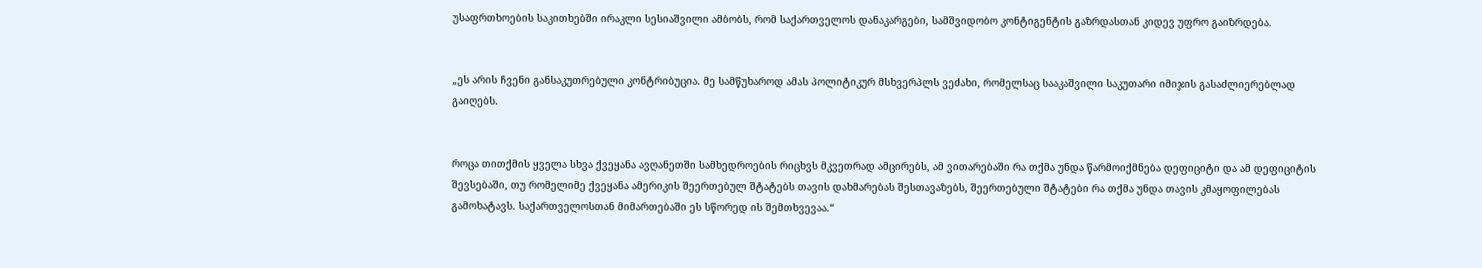უსაფრთხოების საკითხებში ირაკლი სესიაშვილი ამბობს, რომ საქართველოს დანაკარგები, სამშვიდობო კონტიგენტის გაზრდასთან კიდევ უფრო გაიზრდება.


„ეს არის ჩვენი განსაკუთრებული კონტრიბუცია. მე სამწუხაროდ ამას პოლიტიკურ მსხვერპლს ვეძახი, რომელსაც სააკაშვილი საკუთარი იმიჯის გასაძლიერებლად გაიღებს.


როცა თითქმის ყველა სხვა ქვეყანა ავღანეთში სამხედროების რიცხვს მკვეთრად ამცირებს, ამ ვითარებაში რა თქმა უნდა წარმოიქმნება დეფიციტი და ამ დეფიციტის შევსებაში, თუ რომელიმე ქვეყანა ამერიკის შეერთებულ შტატებს თავის დახმარებას შესთავაზებს, შეერთებული შტატები რა თქმა უნდა თავის კმაყოფილებას გამოხატავს. საქართველოსთან მიმართებაში ეს სწორედ ის შემთხვევაა.“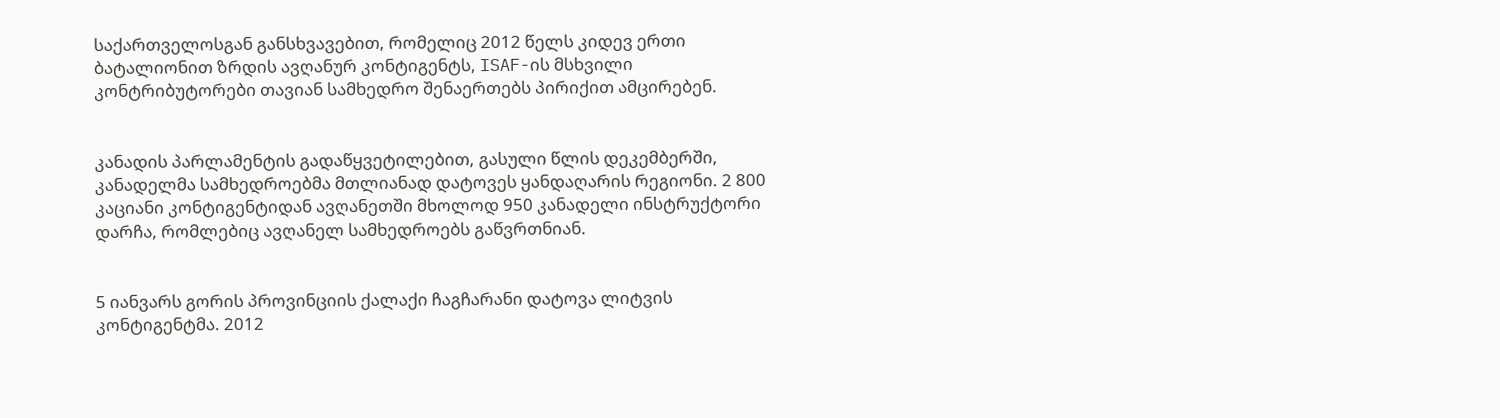საქართველოსგან განსხვავებით, რომელიც 2012 წელს კიდევ ერთი ბატალიონით ზრდის ავღანურ კონტიგენტს, ISAF-ის მსხვილი კონტრიბუტორები თავიან სამხედრო შენაერთებს პირიქით ამცირებენ.


კანადის პარლამენტის გადაწყვეტილებით, გასული წლის დეკემბერში, კანადელმა სამხედროებმა მთლიანად დატოვეს ყანდაღარის რეგიონი. 2 800 კაციანი კონტიგენტიდან ავღანეთში მხოლოდ 950 კანადელი ინსტრუქტორი დარჩა, რომლებიც ავღანელ სამხედროებს გაწვრთნიან.


5 იანვარს გორის პროვინციის ქალაქი ჩაგჩარანი დატოვა ლიტვის კონტიგენტმა. 2012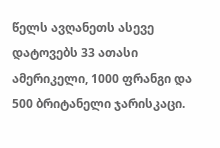წელს ავღანეთს ასევე დატოვებს 33 ათასი ამერიკელი, 1000 ფრანგი და 500 ბრიტანელი ჯარისკაცი.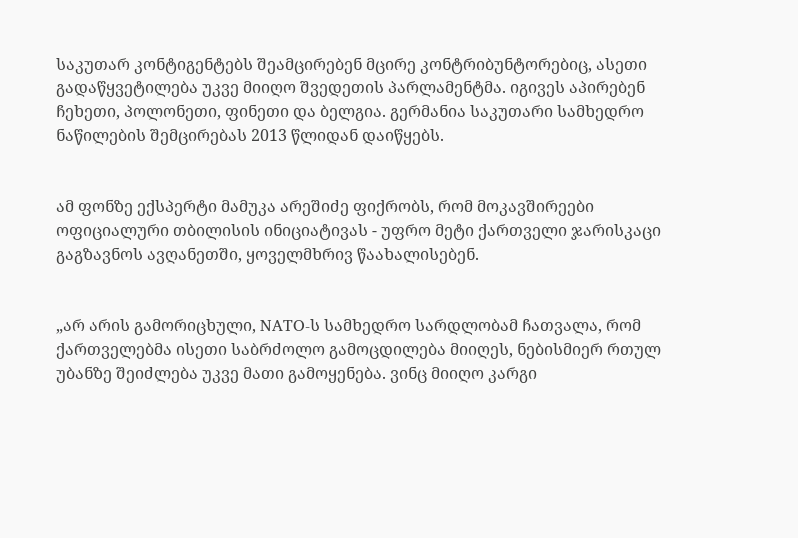საკუთარ კონტიგენტებს შეამცირებენ მცირე კონტრიბუნტორებიც, ასეთი გადაწყვეტილება უკვე მიიღო შვედეთის პარლამენტმა. იგივეს აპირებენ ჩეხეთი, პოლონეთი, ფინეთი და ბელგია. გერმანია საკუთარი სამხედრო ნაწილების შემცირებას 2013 წლიდან დაიწყებს.


ამ ფონზე ექსპერტი მამუკა არეშიძე ფიქრობს, რომ მოკავშირეები ოფიციალური თბილისის ინიციატივას - უფრო მეტი ქართველი ჯარისკაცი გაგზავნოს ავღანეთში, ყოველმხრივ წაახალისებენ.


„არ არის გამორიცხული, NATO-ს სამხედრო სარდლობამ ჩათვალა, რომ ქართველებმა ისეთი საბრძოლო გამოცდილება მიიღეს, ნებისმიერ რთულ უბანზე შეიძლება უკვე მათი გამოყენება. ვინც მიიღო კარგი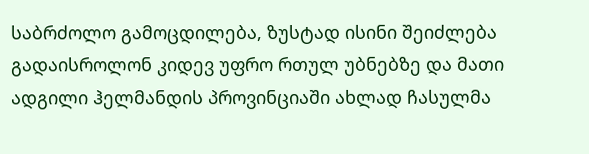საბრძოლო გამოცდილება, ზუსტად ისინი შეიძლება გადაისროლონ კიდევ უფრო რთულ უბნებზე და მათი ადგილი ჰელმანდის პროვინციაში ახლად ჩასულმა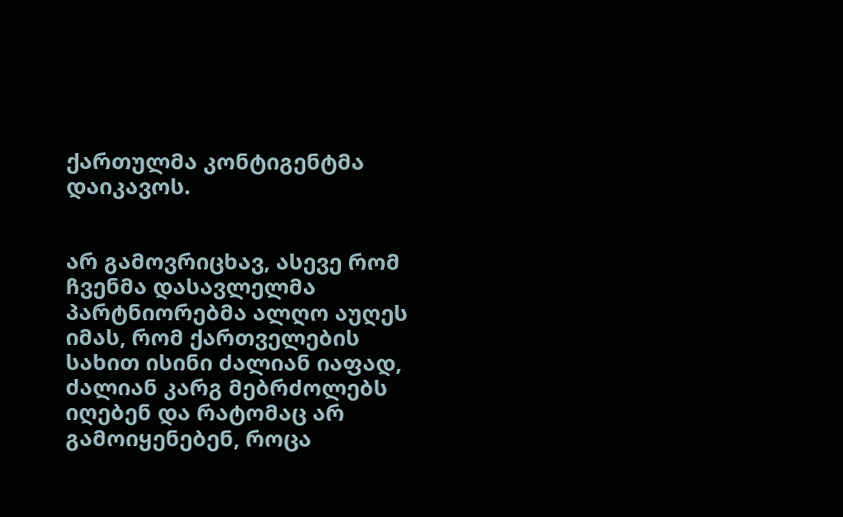ქართულმა კონტიგენტმა დაიკავოს.


არ გამოვრიცხავ, ასევე რომ ჩვენმა დასავლელმა პარტნიორებმა ალღო აუღეს იმას, რომ ქართველების სახით ისინი ძალიან იაფად, ძალიან კარგ მებრძოლებს იღებენ და რატომაც არ გამოიყენებენ, როცა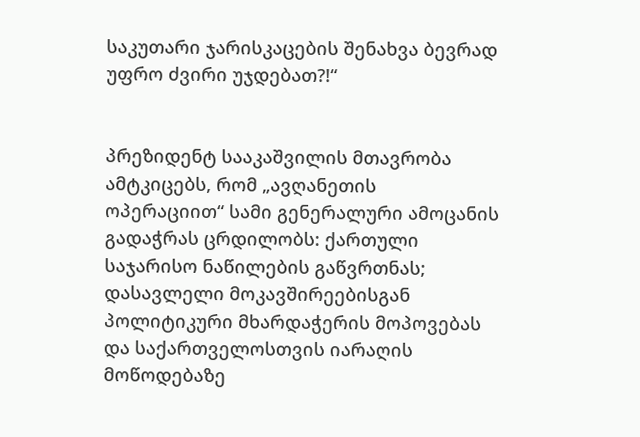საკუთარი ჯარისკაცების შენახვა ბევრად უფრო ძვირი უჯდებათ?!“


პრეზიდენტ სააკაშვილის მთავრობა ამტკიცებს, რომ „ავღანეთის ოპერაციით“ სამი გენერალური ამოცანის გადაჭრას ცრდილობს: ქართული საჯარისო ნაწილების გაწვრთნას; დასავლელი მოკავშირეებისგან პოლიტიკური მხარდაჭერის მოპოვებას და საქართველოსთვის იარაღის მოწოდებაზე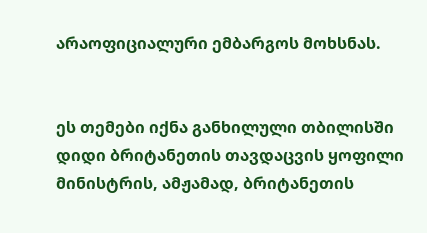არაოფიციალური ემბარგოს მოხსნას.


ეს თემები იქნა განხილული თბილისში დიდი ბრიტანეთის თავდაცვის ყოფილი მინისტრის, ამჟამად, ბრიტანეთის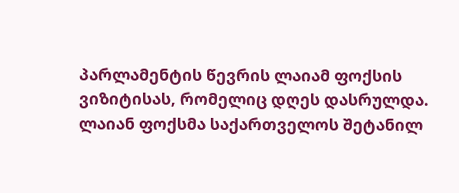პარლამენტის წევრის ლაიამ ფოქსის ვიზიტისას, რომელიც დღეს დასრულდა. ლაიან ფოქსმა საქართველოს შეტანილ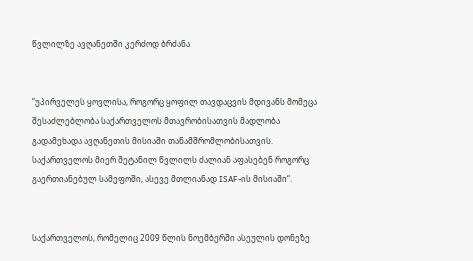წვლილზე ავღანეთში კერძოდ ბრძანა


”უპირველეს ყოვლისა, როგორც ყოფილ თავდაცვის მდივანს მომეცა შესაძლებლობა საქართველოს მთავრობისათვის მადლობა გადამეხადა ავღანეთის მისიაში თანამშრომლობისათვის. საქართველოს მიერ შეტანილ წვლილს ძალიან აფასებენ როგორც გაერთიანებულ სამეფოში, ასევე მთლიანად ISAF-ის მისიაში“.


საქართველოს, რომელიც 2009 წლის ნოემბერში ასეულის დონეზე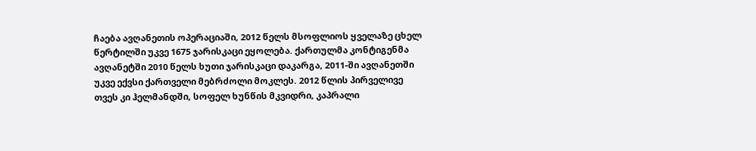ჩაება ავღანეთის ოპერაციაში, 2012 წელს მსოფლიოს ყველაზე ცხელ წერტილში უკვე 1675 ჯარისკაცი ეყოლება. ქართულმა კონტიგენმა ავღანეტში 2010 წელს ხუთი ჯარისკაცი დაკარგა, 2011-ში ავღანეთში უკვე ექვსი ქართველი მებრძოლი მოკლეს. 2012 წლის პირველივე თვეს კი ჰელმანდში, სოფელ ხუნწის მკვიდრი, კაპრალი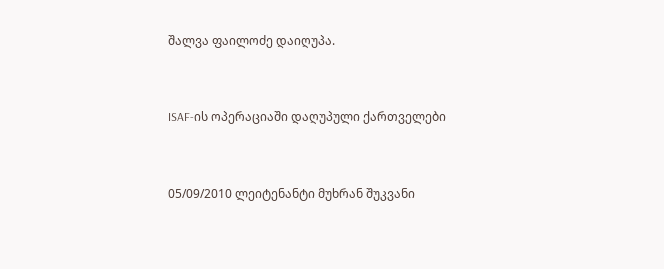შალვა ფაილოძე დაიღუპა.


ISAF-ის ოპერაციაში დაღუპული ქართველები


05/09/2010 ლეიტენანტი მუხრან შუკვანი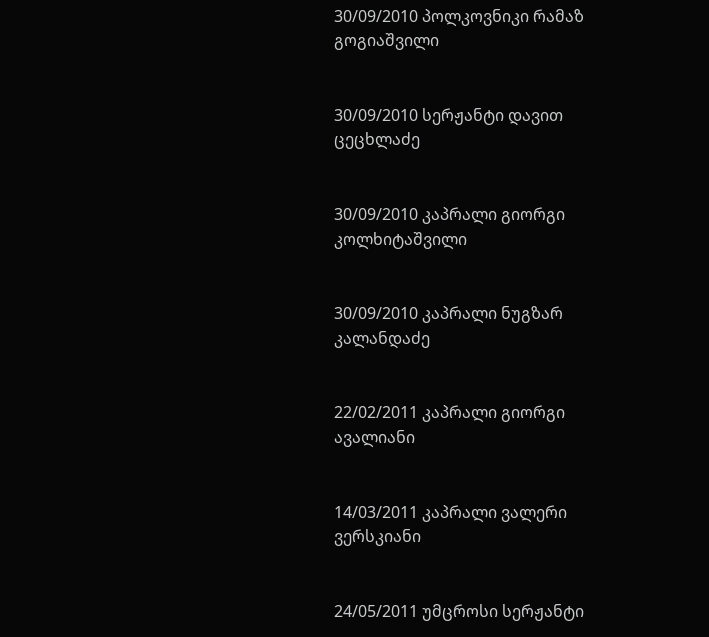30/09/2010 პოლკოვნიკი რამაზ გოგიაშვილი


30/09/2010 სერჟანტი დავით ცეცხლაძე


30/09/2010 კაპრალი გიორგი კოლხიტაშვილი


30/09/2010 კაპრალი ნუგზარ კალანდაძე


22/02/2011 კაპრალი გიორგი ავალიანი


14/03/2011 კაპრალი ვალერი ვერსკიანი


24/05/2011 უმცროსი სერჟანტი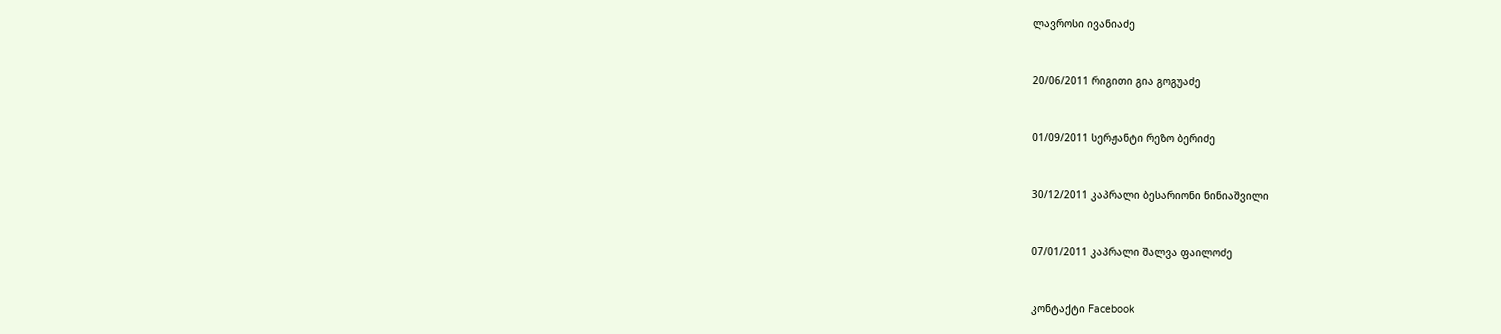ლავროსი ივანიაძე


20/06/2011 რიგითი გია გოგუაძე


01/09/2011 სერჟანტი რეზო ბერიძე


30/12/2011 კაპრალი ბესარიონი ნინიაშვილი


07/01/2011 კაპრალი შალვა ფაილოძე


კონტაქტი Facebook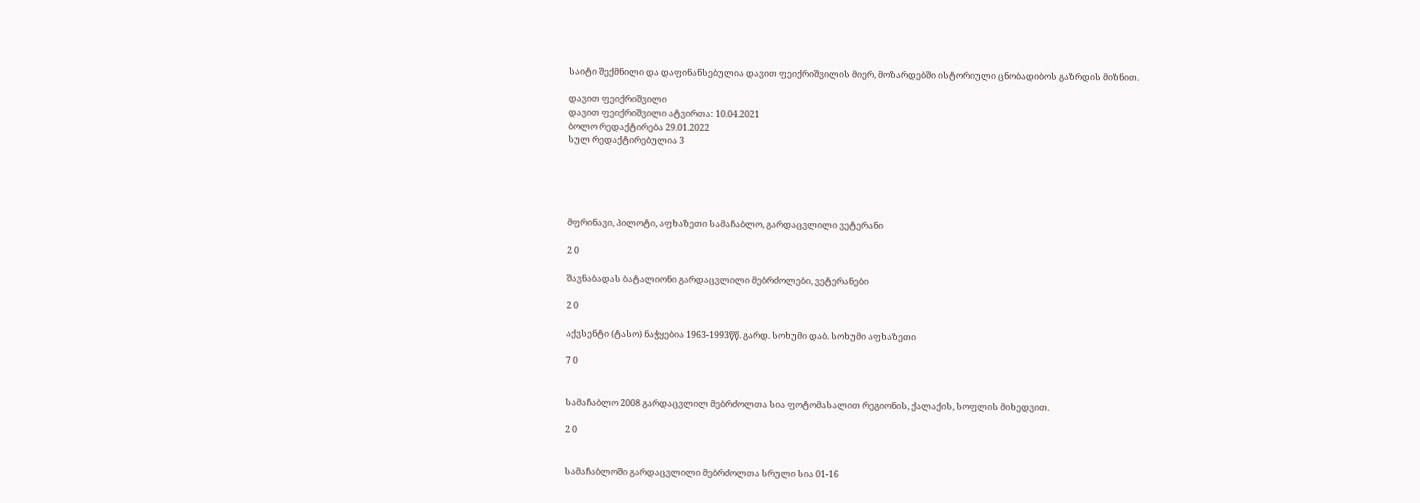საიტი შექმნილი და დაფინანსებულია დავით ფეიქრიშვილის მიერ, მოზარდებში ისტორიული ცნობადიბოს გაზრდის მიზნით.

დავით ფეიქრიშვილი
დავით ფეიქრიშვილი ატვირთა: 10.04.2021
ბოლო რედაქტირება 29.01.2022
სულ რედაქტირებულია 3





მფრინავი, პილოტი, აფხაზეთი სამაჩაბლო, გარდაცვლილი ვეტერანი

2 0

შავნაბადას ბატალიონი გარდაცვლილი მებრძოლები, ვეტერანები

2 0

აქვსენტი (ტასო) ნაჭყებია 1963-1993წწ. გარდ. სოხუმი დაბ. სოხუმი აფხაზეთი

7 0


სამაჩაბლო 2008 გარდაცვლილ მებრძოლთა სია ფოტომასალით რეგიონის, ქალაქის, სოფლის მიხედვით.

2 0


სამაჩაბლოში გარდაცვლილი მებრძოლთა სრული სია 01-16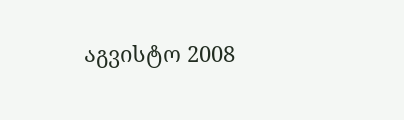აგვისტო 2008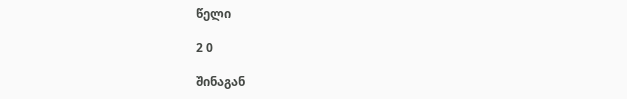წელი

2 0

შინაგან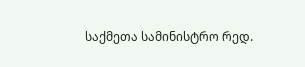საქმეთა სამინისტრო რედ.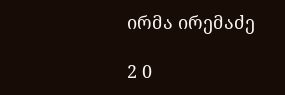ირმა ირემაძე

2 0